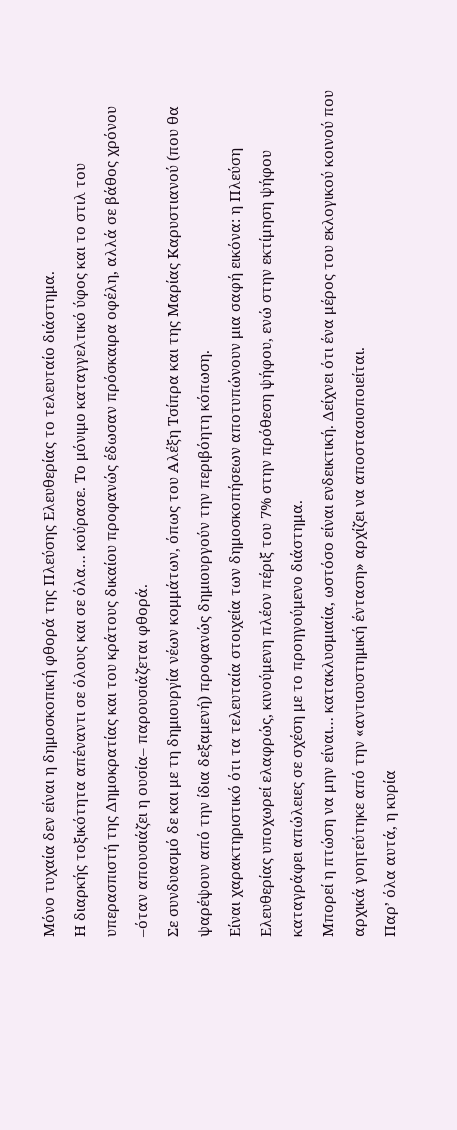Μόνο τυχαία δεν είναι η δημοσκοπική φθορά της Πλεύσης Ελευθερίας το τελευταίο διάστημα.
Η διαρκής τοξικότητα απέναντι σε όλους και σε όλα… κούρασε. Το μόνιμο καταγγελτικό ύφος και το στιλ του υπερασπιστή της Δημοκρατίας και του κράτους δικαίου προφανώς έδωσαν πρόσκαιρα οφέλη, αλλά σε βάθος χρόνου –όταν απουσιάζει η ουσία– παρουσιάζεται φθορά.
Σε συνδυασμό δε και με τη δημιουργία νέων κομμάτων, όπως του Αλέξη Τσίπρα και της Μαρίας Καρυστιανού (που θα ψαρέψουν από την ίδια δεξαμενή) προφανώς δημιουργούν την περιβόητη κόπωση.
Είναι χαρακτηριστικό ότι τα τελευταία στοιχεία των δημοσκοπήσεων αποτυπώνουν μια σαφή εικόνα: η Πλεύση Ελευθερίας υποχωρεί ελαφρώς, κινούμενη πλέον πέριξ του 7% στην πρόθεση ψήφου, ενώ στην εκτίμηση ψήφου καταγράφει απώλειες σε σχέση με το προηγούμενο διάστημα.
Μπορεί η πτώση να μην είναι… κατακλυσμιαία, ωστόσο είναι ενδεικτική. Δείχνει ότι ένα μέρος του εκλογικού κοινού που αρχικά γοητεύτηκε από την «αντισυστημική ένταση» αρχίζει να αποστασιοποιείται.
Παρ’ όλα αυτά, η κυρία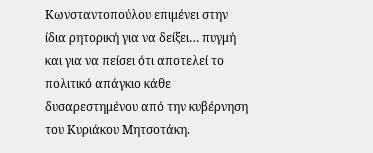Κωνσταντοπούλου επιμένει στην ίδια ρητορική για να δείξει… πυγμή και για να πείσει ότι αποτελεί το πολιτικό απάγκιο κάθε δυσαρεστημένου από την κυβέρνηση του Κυριάκου Μητσοτάκη.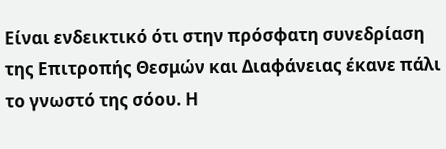Είναι ενδεικτικό ότι στην πρόσφατη συνεδρίαση της Επιτροπής Θεσμών και Διαφάνειας έκανε πάλι το γνωστό της σόου. Η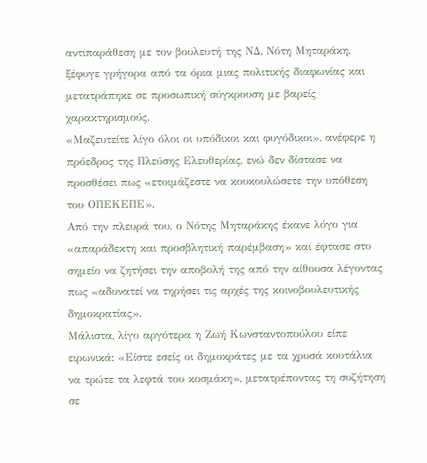αντιπαράθεση με τον βουλευτή της ΝΔ, Νότη Μηταράκη, ξέφυγε γρήγορα από τα όρια μιας πολιτικής διαφωνίας και μετατράπηκε σε προσωπική σύγκρουση με βαρείς χαρακτηρισμούς.
«Μαζευτείτε λίγο όλοι οι υπόδικοι και φυγόδικοι», ανέφερε η πρόεδρος της Πλεύσης Ελευθερίας, ενώ δεν δίστασε να προσθέσει πως «ετοιμάζεστε να κουκουλώσετε την υπόθεση του ΟΠΕΚΕΠΕ».
Από την πλευρά του, ο Νότης Μηταράκης έκανε λόγο για «απαράδεκτη και προσβλητική παρέμβαση» και έφτασε στο σημείο να ζητήσει την αποβολή της από την αίθουσα λέγοντας πως «αδυνατεί να τηρήσει τις αρχές της κοινοβουλευτικής δημοκρατίας».
Μάλιστα, λίγο αργότερα η Ζωή Κωνσταντοπούλου είπε ειρωνικά: «Είστε εσείς οι δημοκράτες με τα χρυσά κουτάλια να τρώτε τα λεφτά του κοσμάκη», μετατρέποντας τη συζήτηση σε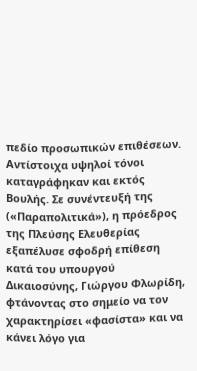πεδίο προσωπικών επιθέσεων.
Αντίστοιχα υψηλοί τόνοι καταγράφηκαν και εκτός Βουλής. Σε συνέντευξή της («Παραπολιτικά»), η πρόεδρος της Πλεύσης Ελευθερίας εξαπέλυσε σφοδρή επίθεση κατά του υπουργού Δικαιοσύνης, Γιώργου Φλωρίδη, φτάνοντας στο σημείο να τον χαρακτηρίσει «φασίστα» και να κάνει λόγο για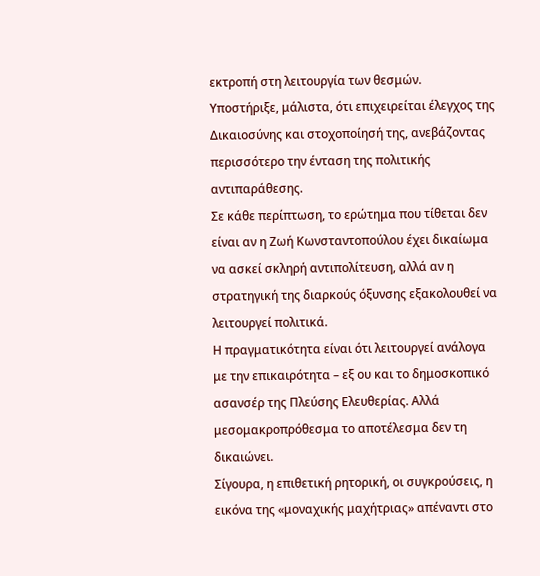εκτροπή στη λειτουργία των θεσμών.
Υποστήριξε, μάλιστα, ότι επιχειρείται έλεγχος της Δικαιοσύνης και στοχοποίησή της, ανεβάζοντας περισσότερο την ένταση της πολιτικής αντιπαράθεσης.
Σε κάθε περίπτωση, το ερώτημα που τίθεται δεν είναι αν η Ζωή Κωνσταντοπούλου έχει δικαίωμα να ασκεί σκληρή αντιπολίτευση, αλλά αν η στρατηγική της διαρκούς όξυνσης εξακολουθεί να λειτουργεί πολιτικά.
Η πραγματικότητα είναι ότι λειτουργεί ανάλογα με την επικαιρότητα – εξ ου και το δημοσκοπικό ασανσέρ της Πλεύσης Ελευθερίας. Αλλά μεσομακροπρόθεσμα το αποτέλεσμα δεν τη δικαιώνει.
Σίγουρα, η επιθετική ρητορική, οι συγκρούσεις, η εικόνα της «μοναχικής μαχήτριας» απέναντι στο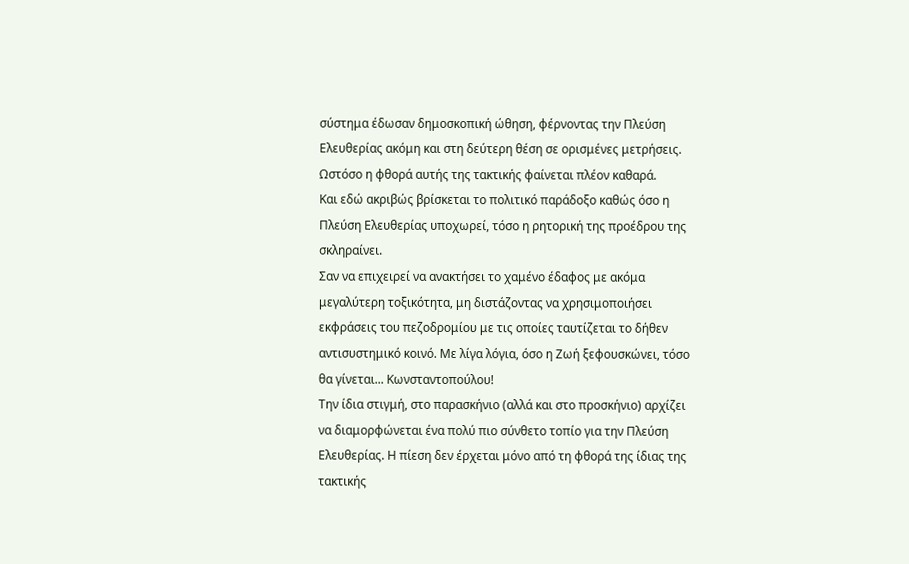σύστημα έδωσαν δημοσκοπική ώθηση, φέρνοντας την Πλεύση Ελευθερίας ακόμη και στη δεύτερη θέση σε ορισμένες μετρήσεις. Ωστόσο η φθορά αυτής της τακτικής φαίνεται πλέον καθαρά.
Και εδώ ακριβώς βρίσκεται το πολιτικό παράδοξο καθώς όσο η Πλεύση Ελευθερίας υποχωρεί, τόσο η ρητορική της προέδρου της σκληραίνει.
Σαν να επιχειρεί να ανακτήσει το χαμένο έδαφος με ακόμα μεγαλύτερη τοξικότητα, μη διστάζοντας να χρησιμοποιήσει εκφράσεις του πεζοδρομίου με τις οποίες ταυτίζεται το δήθεν αντισυστημικό κοινό. Με λίγα λόγια, όσο η Ζωή ξεφουσκώνει, τόσο θα γίνεται... Κωνσταντοπούλου!
Την ίδια στιγμή, στο παρασκήνιο (αλλά και στο προσκήνιο) αρχίζει να διαμορφώνεται ένα πολύ πιο σύνθετο τοπίο για την Πλεύση Ελευθερίας. Η πίεση δεν έρχεται μόνο από τη φθορά της ίδιας της τακτικής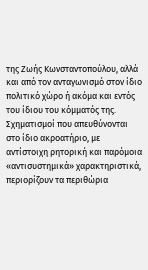της Ζωής Κωνσταντοπούλου, αλλά και από τον ανταγωνισμό στον ίδιο πολιτικό χώρο ή ακόμα και εντός του ίδιου του κόμματός της.
Σχηματισμοί που απευθύνονται στο ίδιο ακροατήριο, με αντίστοιχη ρητορική και παρόμοια «αντισυστημικά» χαρακτηριστικά, περιορίζουν τα περιθώρια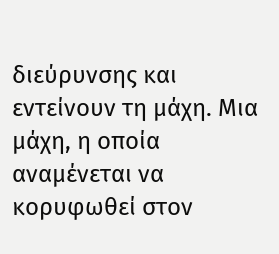διεύρυνσης και εντείνουν τη μάχη. Μια μάχη, η οποία αναμένεται να κορυφωθεί στον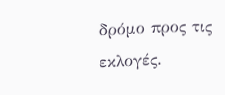δρόμο προς τις εκλογές.